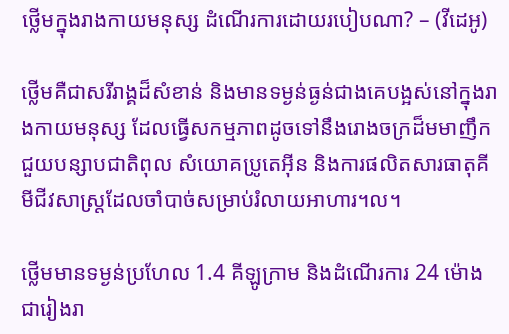ថ្លើមក្នុងរាងកាយមនុស្ស ដំណើរការដោយរបៀបណា? – (វីដេអូ)

ថ្លើមគឺជាសរីរាង្គដ៏សំខាន់ និងមានទម្ងន់ធ្ងន់ជាងគេបង្អស់នៅក្នុងរាងកាយមនុស្ស ដែលធ្វើសកម្មភាពដូចទៅនឹងរោងចក្រដ៏មមាញឹក ជួយបន្សាបជាតិពុល សំយោគប្រូតេអ៊ីន និងការផលិតសារធាតុគីមីជីវសាស្ត្រដែលចាំបាច់សម្រាប់រំលាយអាហារ។ល។

ថ្លើមមានទម្ងន់ប្រហែល 1.4 គីឡូក្រាម និងដំណើរការ 24 ម៉ោងជារៀងរា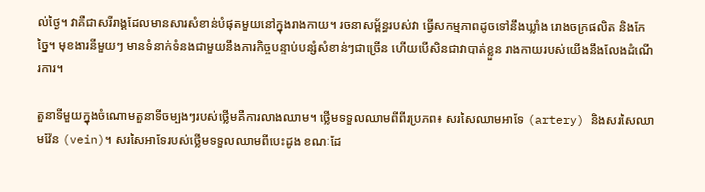ល់ថ្ងៃ។ វាគឺជាសរីរាង្គដែលមានសារសំខាន់បំផុតមួយនៅក្នុងរាងកាយ។ រចនាសម្ព័ន្ធរបស់វា ធ្វើសកម្មភាពដូចទៅនឹងឃ្លាំង រោងចក្រផលិត និងកែច្នៃ។ មុខងារនីមួយៗ មានទំនាក់ទំនងជាមួយនឹងភារកិច្ចបន្ទាប់បន្សំសំខាន់ៗជាច្រើន ហើយបើសិនជាវាបាត់ខ្លួន រាងកាយរបស់យើងនឹងលែងដំណើរការ។

តួនាទីមួយក្នុងចំណោមតួនាទីចម្បងៗរបស់ថ្លើមគឺការលាងឈាម។ ថ្លើមទទួលឈាមពីពីរប្រភព៖ សរសៃឈាមអាទែ (artery) និងសរសៃឈាមវ៉ែន (vein)។ សរសៃអាទែរបស់ថ្លើមទទួលឈាមពីបេះដូង ខណៈដែ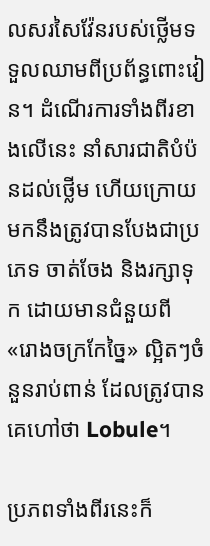លសរសៃវ៉ែនរបស់ថ្លើមទទួលឈាមពីប្រព័ន្ធពោះវៀន។ ដំណើរការទាំងពីរខាងលើនេះ នាំសារជាតិបំប៉នដល់ថ្លើម ហើយក្រោយមកនឹងត្រូវបានបែងជាប្រភេទ ចាត់ចែង និងរក្សាទុក ដោយមានជំនួយពី «រោងចក្រកែច្នៃ» ល្អិតៗចំនួនរាប់ពាន់ ដែលត្រូវបានគេហៅថា Lobule។

ប្រភពទាំងពីរនេះក៏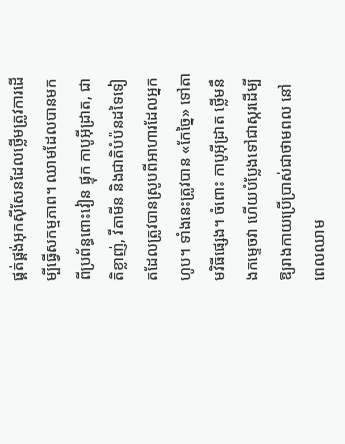ផ្គត់ផ្គង់អុកស៊ីសែនដែលថ្លើមត្រូវការដើម្បីធ្វើសកម្មភាព។ ឈាមដែលបានមកពីប្រព័ន្ធពោះវៀន ផ្ទុក កាបូអ៊ីដ្រាត, ជាតិខ្លាញ់, វីតាមីន និងជាតិបំប៉នដទៃទៀតដែលត្រូវបានស្រូបពីអាហារដែលអ្នកហូប។ ទាំងនេះត្រូវបាន «កែច្នៃ» ទៅតាមវិធីផ្សេង។ ចំពោះ កាបូអ៊ីដ្រាត ថ្លើមនឹងកម្ទេចវា ហើយបំប្លែងទៅជាស្ករដើម្បីឱ្យរាងកាយប្រើប្រាស់ជាថាមពល នៅពេលឈាម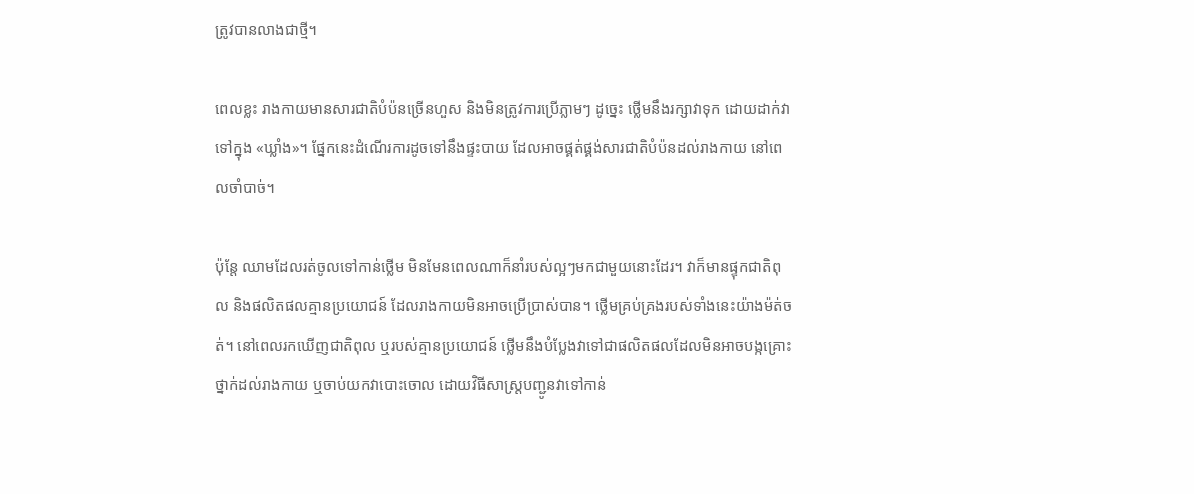ត្រូវបានលាងជាថ្មី។

ពេលខ្លះ រាងកាយមានសារជាតិបំប៉នច្រើនហួស និងមិនត្រូវការប្រើភ្លាមៗ ដូច្នេះ ថ្លើមនឹងរក្សាវាទុក ដោយដាក់វាទៅក្នុង «ឃ្លាំង»។ ផ្នែកនេះដំណើរការដូចទៅនឹងផ្ទះបាយ ដែលអាចផ្គត់ផ្គង់សារជាតិបំប៉នដល់រាងកាយ នៅពេលចាំបាច់។

ប៉ុន្តែ ឈាមដែលរត់ចូលទៅកាន់ថ្លើម មិនមែនពេលណាក៏នាំរបស់ល្អៗមកជាមួយនោះដែរ។ វាក៏មានផ្ទុកជាតិពុល និងផលិតផលគ្មានប្រយោជន៍ ដែលរាងកាយមិនអាចប្រើប្រាស់បាន។ ថ្លើមគ្រប់គ្រងរបស់ទាំងនេះយ៉ាងម៉ត់ចត់។ នៅពេលរកឃើញជាតិពុល ឬរបស់គ្មានប្រយោជន៍ ថ្លើមនឹងបំប្លែងវាទៅជាផលិតផលដែលមិនអាចបង្កគ្រោះថ្នាក់ដល់រាងកាយ ឬចាប់យកវាបោះចោល ដោយវិធីសាស្ត្របញ្ជូនវាទៅកាន់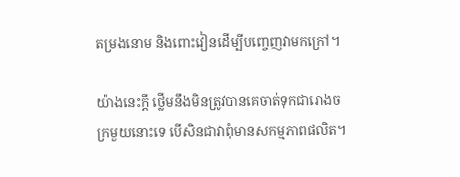តម្រងនោម និងពោះវៀនដើម្បីបញ្ចេញវាមកក្រៅ។

យ៉ាងនេះក្ដី ថ្លើមនឹងមិនត្រូវបានគេចាត់ទុកជារោងចក្រមួយនោះទេ បើសិនជាវាពុំមានសកម្មភាពផលិត។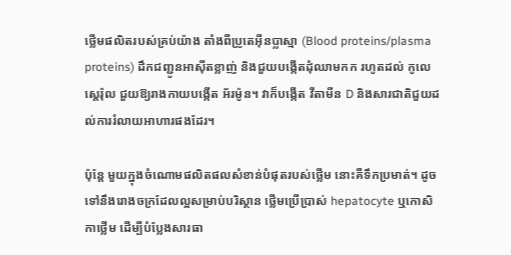ថ្លើមផលិតរបស់គ្រប់យ៉ាង តាំងពីប្រូតេអ៊ីនប្លាស្មា (Blood proteins/plasma proteins) ដឹកជញ្ជូនអាស៊ីតខ្លាញ់ និងជួយបង្កើតដុំឈាមកក រហូតដល់ កូលេស្តេរ៉ុល ជួយឱ្យរាងកាយបង្កើត អ័រម៉ូន។ វាក៏បង្កើត វីតាមីន D និងសារជាតិជួយដល់ការរំលាយអាហារផងដែរ។

ប៉ុន្តែ មួយក្នុងចំណោមផលិតផលសំខាន់បំផុតរបស់ថ្លើម នោះគឺទឹកប្រមាត់។ ដូចទៅនឹងរោងចក្រដែលល្អសម្រាប់បរិស្ថាន ថ្លើមប្រើប្រាស់ hepatocyte ឬកោសិកាថ្លើម ដើម្បីបំប្លែងសារធា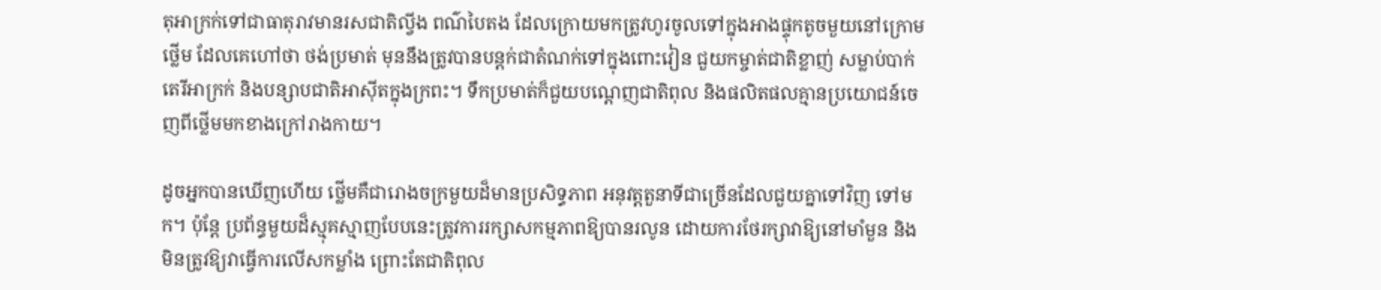តុអាក្រក់ទៅជាធាតុរាវមានរសជាតិល្វីង ពណ៌បៃតង ដែលក្រោយមកត្រូវហូរចូលទៅក្នុងអាងផ្ទុកតូចមួយនៅក្រោមថ្លើម ដែលគេហៅថា ថង់ប្រមាត់ មុននឹងត្រូវបានបន្តក់ជាតំណក់ទៅក្នុងពោះវៀន ជួយកម្ចាត់ជាតិខ្លាញ់ សម្លាប់បាក់តេរីអាក្រក់ និងបន្សាបជាតិអាស៊ីតក្នុងក្រពះ។ ទឹកប្រមាត់ក៏ជួយបណ្ដេញជាតិពុល និងផលិតផលគ្មានប្រយោជន៍ចេញពីថ្លើមមកខាងក្រៅរាងកាយ។

ដូចអ្នកបានឃើញហើយ ថ្លើមគឺជារោងចក្រមួយដ៏មានប្រសិទ្ធភាព អនុវត្តតួនាទីជាច្រើនដែលជួយគ្នាទៅវិញ ទៅមក។ ប៉ុន្តែ ប្រព័ន្ធមួយដ៏ស្មុគស្មាញបែបនេះត្រូវការរក្សាសកម្មភាពឱ្យបានរលូន ដោយការថែរក្សាវាឱ្យនៅមាំមួន និងមិនត្រូវឱ្យវាធ្វើការលើសកម្លាំង ព្រោះតែជាតិពុល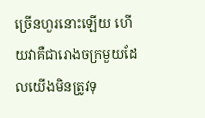ច្រើនហួរនោះឡើយ ហើយវាគឺជារោងចក្រមួយដែលយើងមិនត្រូវទុ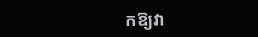កឱ្យវា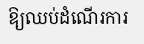ឱ្យឈប់ដំណើរការ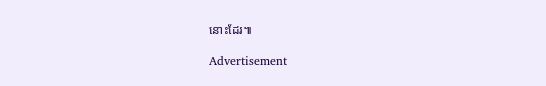នោះដែរ៕

Advertisement